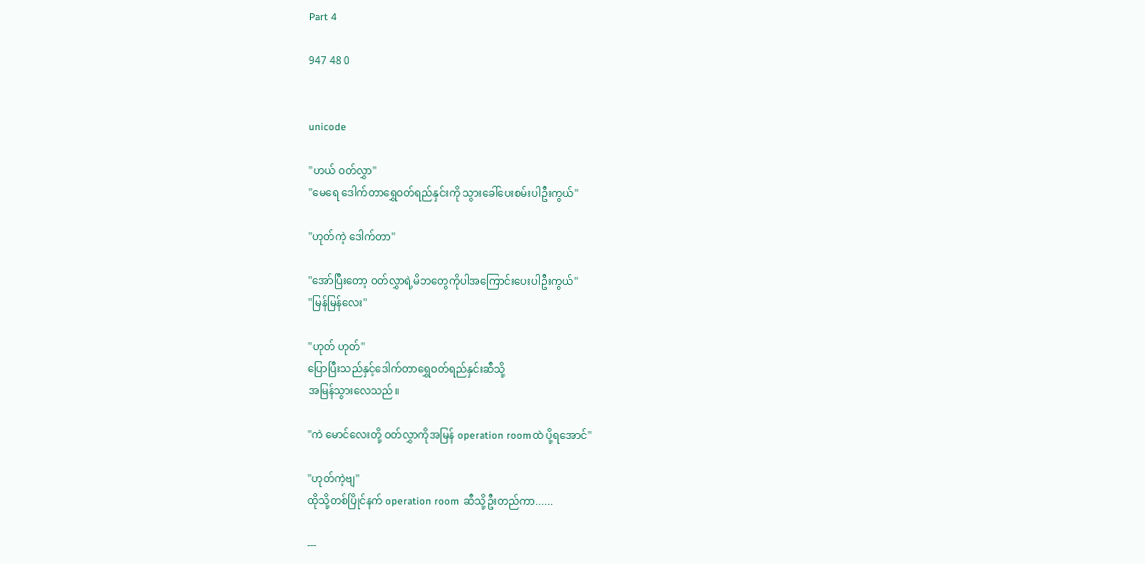Part 4

947 48 0


unicode

''ဟယ် ဝတ်လွှာ''
''မေရေ ဒေါက်တာရွှေဝတ်ရည်နှင်းကို သွားခေါ်ပေးစမ်းပါဦးကွယ်''

''ဟုတ်ကဲ့ ဒေါက်တာ''

''အော်ပြီးတော့ ဝတ်လွှာရဲ့မိဘတွေကိုပါအကြောင်းပေးပါဦးကွယ်''
''မြန်မြန်လေး''

''ဟုတ် ဟုတ်''
ပြောပြီးသည်နှင့်ဒေါက်တာရွှေဝတ်ရည်နှင်းဆီသို့
အမြန်သွားလေသည်။

''ကဲ မောင်လေးတို့ ဝတ်လွှာကိုအမြန် operation roomထဲ ပို့ရအောင်''

''ဟုတ်ကဲ့ဗျ''
ထိုသို့တစ်ပြိုင်နက် operation room ဆီသို့ဦးတည်ကာ......

---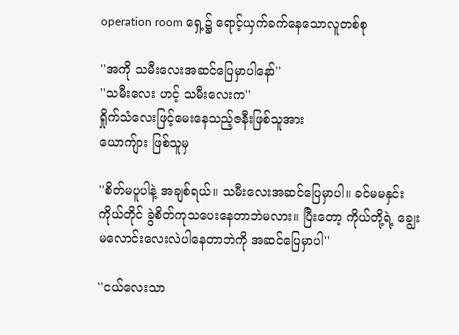operation room ရှေ့၌ ရောင့်ယှက်ခက်နေသောလူတစ်စု

''အကို သမီးလေးအဆင်ပြေမှာပါနော်''
''သမီးလေး ဟင့် သမီးလေးက''
ရှိုက်သံလေးဖြင့်မေးနေသည့်ဇနီးဖြစ်သူအား
ယောကျ်ား ဖြစ်သူမှ

''စိတ်မပူပါနဲ့ အချစ်ရယ်။ သမီးလေးအဆင်ပြေမှာပါ။ ခင်မမနှင်းကိုယ်တိုင် ခွဲစိတ်ကုသပေးနေတာဘဲမလား။ ပြီးတော့ ကိုယ်တို့ရဲ့ ချွေးမလောင်းလေးလဲပါနေတာဘဲကို အဆင်ပြေမှာပါ''

''ငယ်လေးသာ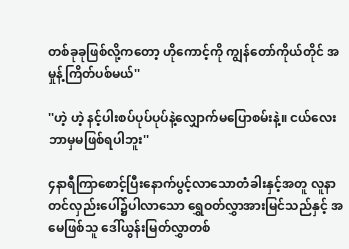တစ်ခုခုဖြစ်လို့ကတော့ ဟိုကောင့်ကို ကျွန်တော်ကိုယ်တိုင် အမှုန့်ကြိတ်ပစ်မယ်''

''ဟဲ့ ဟဲ့ နင့်ပါးစပ်ပုပ်ပုပ်နဲ့လျှောက်မပြောစမ်းနဲ့။ ငယ်လေးဘာမှမဖြစ်ရပါဘူး''

၄နာရီကြာစောင့်ပြီးနောက်ပွင့်လာသောတံခါးနှင့်အတူ လူနာတင်လှည်းပေါ်၌ပါလာသော ရွှေဝတ်လွှာအားမြင်သည်နှင့် အမေဖြစ်သူ ဒေါ်ယွန်းမြတ်လွှာတစ်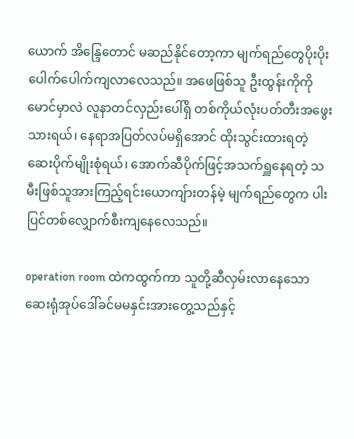ယောက် အိန္ဒြေတောင် မဆည်နိုင်တော့ကာ မျက်ရည်တွေပိုးပိုးပေါက်ပေါက်ကျလာလေသည်။ အဖေဖြစ်သူ ဦးထွန်းကိုကိုမောင်မှာလဲ လူနာတင်လှည်းပေါ်ရှိ တစ်ကိုယ်လုံးပတ်တီးအဖွေးသားရယ်၊ နေရာအပြတ်လပ်မရှိအောင် ထိုးသွင်းထားရတဲ့ ဆေးပိုက်မျိုးစုံရယ်၊ အောက်ဆီပိုက်ဖြင့်အသက်ရှူနေရတဲ့ သမီးဖြစ်သူအားကြည့်ရင်းယောကျ်ားတန်မဲ့ မျက်ရည်တွေက ပါးပြင်တစ်လျှောက်စီးကျနေလေသည်။

operation room ထဲကထွက်ကာ သူတို့ဆီလှမ်းလာနေသော ဆေးရုံအုပ်ဒေါ်ခင်မမနှင်းအားတွေ့သည်နှင့်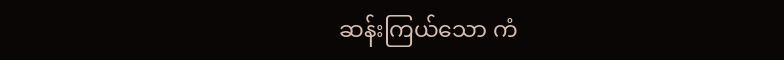ဆန်းကြယ်သော ကံ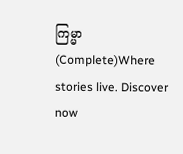ကြမ္မာ (Complete)Where stories live. Discover now